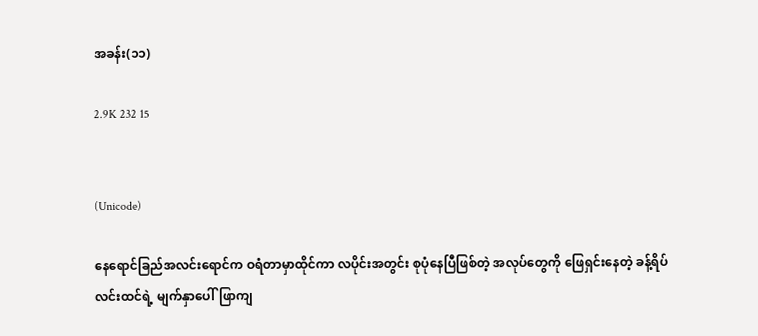အခန်း(၁၁)

2.9K 232 15


(Unicode)

နေရောင်ခြည်အလင်းရောင်က ဝရံတာမှာထိုင်ကာ လပိုင်းအတွင်း စုပုံနေပြီဖြစ်တဲ့ အလုပ်တွေကို ဖြေရှင်းနေတဲ့ ခန့်ရိပ်လင်းထင်ရဲ့ မျက်နှာပေါ်ဖြာကျ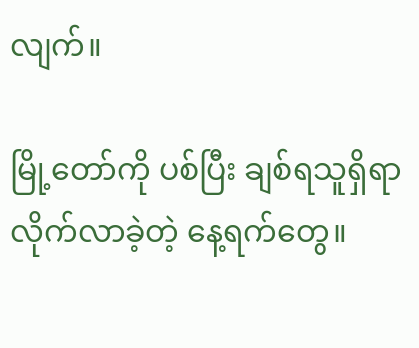လျက်။

မြို့တော်ကို ပစ်ပြီး ချစ်ရသူရှိရာလိုက်လာခဲ့တဲ့ နေ့ရက်တွေ။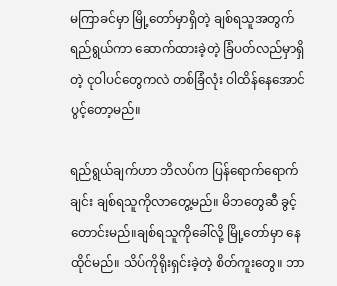မကြာခင်မှာ မြို့တော်မှာရှိတဲ့ ချစ်ရသူအတွက်ရည်ရွယ်ကာ ဆောက်ထားခဲ့တဲ့ ခြံပတ်လည်မှာရှိတဲ့ ငုဝါပင်တွေကလဲ တစ်ခြံလုံး ဝါထိန်နေအောင် ပွင့်တော့မည်။

ရည်ရွယ်ချက်ဟာ ဘိလပ်က ပြန်ရောက်ရောက်ချင်း ချစ်ရသူကိုလာတွေ့မည်။ မိဘတွေဆီ ခွင့်တောင်းမည်။ချစ်ရသူကိုခေါ်လို့ မြို့တော်မှာ နေထိုင်မည်။ သိပ်ကိုရိုးရှင်းခဲ့တဲ့ စိတ်ကူးတွေ။ ဘာ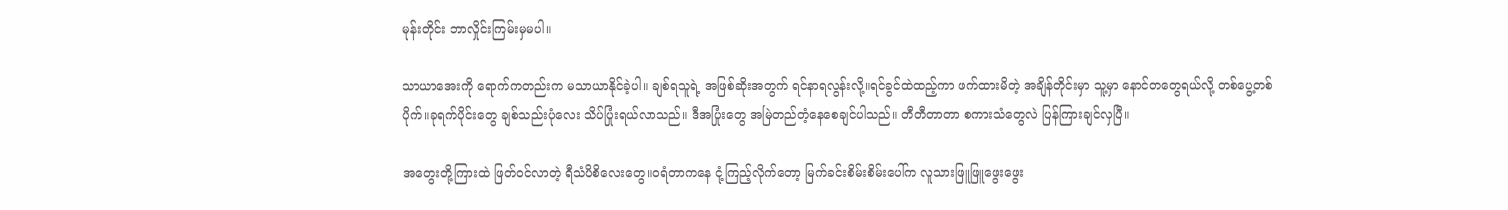မုန်းတိုင်း ဘာလှိုင်းကြမ်းမှမပါ။

သာယာအေးကို ရောက်ကတည်းက မသာယာနိုင်ခဲ့ပါ။ ချစ်ရသူရဲ့ အဖြစ်ဆိုးအတွက် ရင်နာရလွန်းလို့။ရင်ခွင်ထဲထည့်ကာ ဖက်ထားမိတဲ့ အချိန်တိုင်းမှာ သူ့မှာ နောင်တတွေရယ်လို့ တစ်ပွေ့တစ်ပိုက်။ခုရက်ပိုင်းတွေ ချစ်သည်းပုံလေး သိပ်ပြုံးရယ်လာသည်။ ဒီအပြုံးတွေ အမြဲတည်တံ့နေစေချင်ပါသည်။ တီတီတာတာ စကားသံတွေလဲ ပြန်ကြားချင်လှပြီ။

အတွေးတို့ကြားထဲ ဖြတ်ဝင်လာတဲ့ ရီသံပိစိလေးတွေ။ဝရံတာကနေ ငုံ့ကြည့်လိုက်တော့ မြက်ခင်းစိမ်းစိမ်းပေါ်က လူသားဖြူဖြူဖွေးဖွေး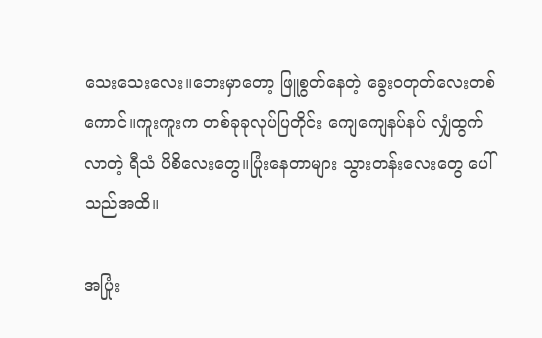သေးသေးလေး။ဘေးမှာတော့ ဖြူစွတ်နေတဲ့ ခွေးဝတုတ်လေးတစ်ကောင်။ကူးကူးက တစ်ခုခုလုပ်ပြတိုင်း ကျေကျေနပ်နပ် လျှံထွက်လာတဲ့ ရီသံ ပိစိလေးတွေ။ပြုံးနေတာများ သွားတန်းလေးတွေ ပေါ်သည်အထိ။

အပြုံး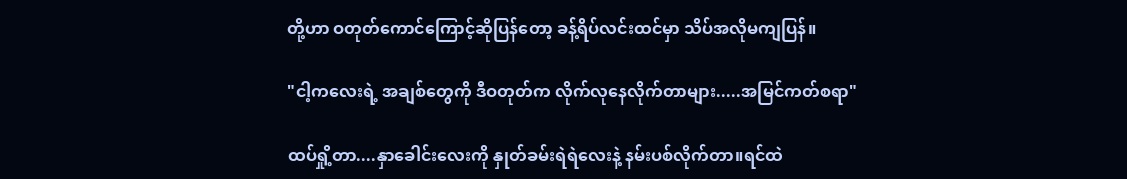တို့ဟာ ဝတုတ်ကောင်ကြောင့်ဆိုပြန်တော့ ခန့်ရိပ်လင်းထင်မှာ သိပ်အလိုမကျပြန်။

"ငါ့ကလေး‌ရဲ့ အချစ်တွေကို ဒီဝတုတ်က လိုက်လုနေလိုက်တာများ.....အမြင်ကတ်စရာ"

ထပ်ရှို့တာ....နှာခေါင်းလေးကို နှုတ်ခမ်းရဲရဲလေးနဲ့ နမ်းပစ်လိုက်တာ။ရင်ထဲ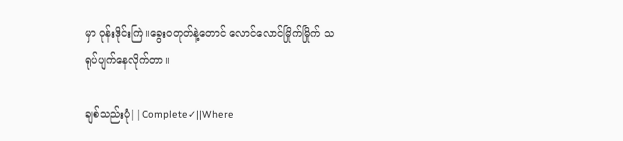မှာ ဝုန်းဒိုင်းကြဲ။ခွေးဝတုတ်နဲ့တောင် လောင်လောင်မြိုက်မြိုက် သရုပ်ပျက်နေလိုက်တာ။

ချစ်သည်းပုံ||Complete✓||Where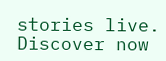stories live. Discover now